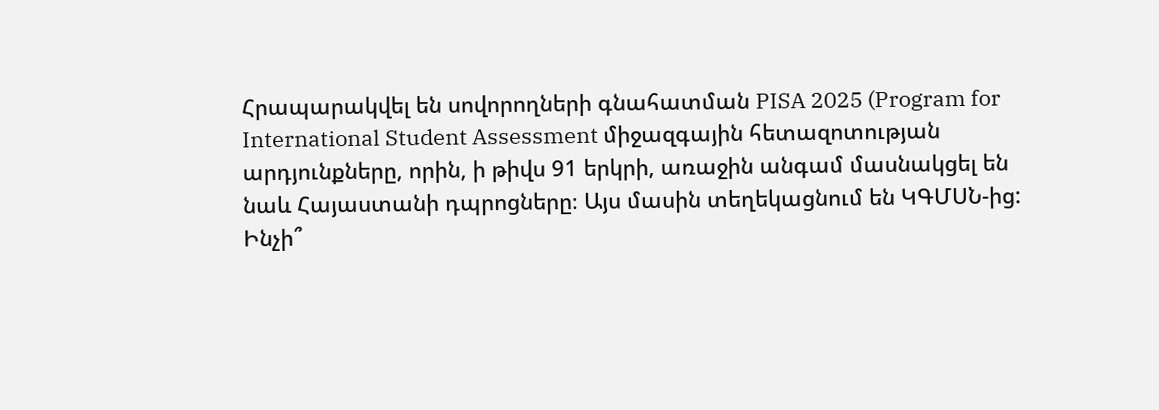Հրապարակվել են սովորողների գնահատման PISA 2025 (Program for International Student Assessment միջազգային հետազոտության արդյունքները, որին, ի թիվս 91 երկրի, առաջին անգամ մասնակցել են նաև Հայաստանի դպրոցները։ Այս մասին տեղեկացնում են ԿԳՄՍՆ-ից:
Ինչի՞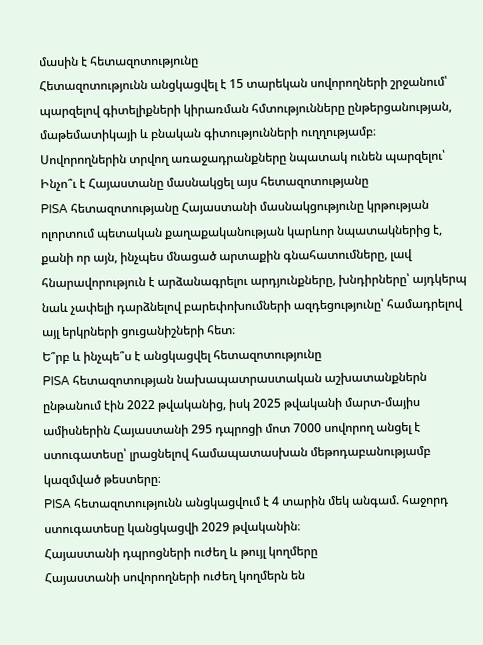մասին է հետազոտությունը
Հետազոտությունն անցկացվել է 15 տարեկան սովորողների շրջանում՝ պարզելով գիտելիքների կիրառման հմտությունները ընթերցանության, մաթեմատիկայի և բնական գիտությունների ուղղությամբ։
Սովորողներին տրվող առաջադրանքները նպատակ ունեն պարզելու՝
Ինչո՞ւ է Հայաստանը մասնակցել այս հետազոտությանը
PISA հետազոտությանը Հայաստանի մասնակցությունը կրթության ոլորտում պետական քաղաքականության կարևոր նպատակներից է, քանի որ այն, ինչպես մնացած արտաքին գնահատումները, լավ հնարավորություն է արձանագրելու արդյունքները, խնդիրները՝ այդկերպ նաև չափելի դարձնելով բարեփոխումների ազդեցությունը՝ համադրելով այլ երկրների ցուցանիշների հետ։
Ե՞րբ և ինչպե՞ս է անցկացվել հետազոտությունը
PISA հետազոտության նախապատրաստական աշխատանքներն ընթանում էին 2022 թվականից, իսկ 2025 թվականի մարտ-մայիս ամիսներին Հայաստանի 295 դպրոցի մոտ 7000 սովորող անցել է ստուգատեսը՝ լրացնելով համապատասխան մեթոդաբանությամբ կազմված թեստերը։
PISA հետազոտությունն անցկացվում է 4 տարին մեկ անգամ. հաջորդ ստուգատեսը կանցկացվի 2029 թվականին։
Հայաստանի դպրոցների ուժեղ և թույլ կողմերը
Հայաստանի սովորողների ուժեղ կողմերն են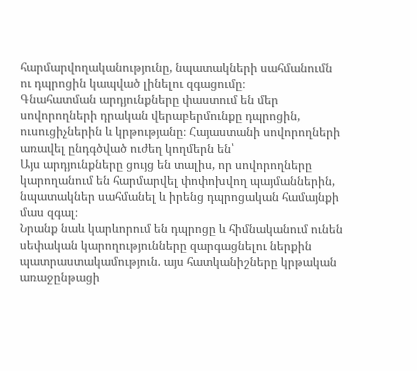հարմարվողականությունը, նպատակների սահմանումն ու դպրոցին կապված լինելու զգացումը։
Գնահատման արդյունքները փաստում են մեր սովորողների դրական վերաբերմունքը դպրոցին, ուսուցիչներին և կրթությանը։ Հայաստանի սովորողների առավել ընդգծված ուժեղ կողմերն են՝
Այս արդյունքները ցույց են տալիս, որ սովորողները կարողանում են հարմարվել փոփոխվող պայմաններին, նպատակներ սահմանել և իրենց դպրոցական համայնքի մաս զգալ։
Նրանք նաև կարևորում են դպրոցը և հիմնականում ունեն սեփական կարողությունները զարգացնելու ներքին պատրաստակամություն. այս հատկանիշները կրթական առաջընթացի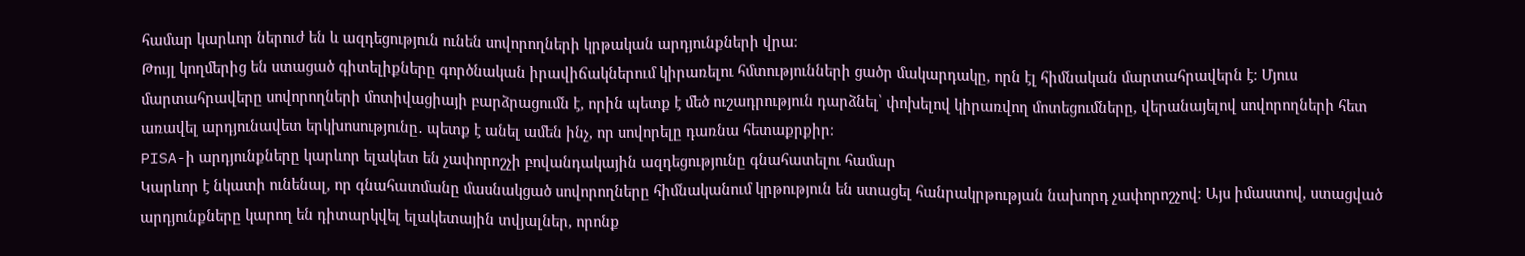համար կարևոր ներուժ են և ազդեցություն ունեն սովորողների կրթական արդյունքների վրա։
Թույլ կողմերից են ստացած գիտելիքները գործնական իրավիճակներում կիրառելու հմտությունների ցածր մակարդակը, որն էլ հիմնական մարտահրավերն է։ Մյուս մարտահրավերը սովորողների մոտիվացիայի բարձրացումն է, որին պետք է մեծ ուշադրություն դարձնել՝ փոխելով կիրառվող մոտեցումները, վերանայելով սովորողների հետ առավել արդյունավետ երկխոսությունը․ պետք է անել ամեն ինչ, որ սովորելը դառնա հետաքրքիր։
PISA-ի արդյունքները կարևոր ելակետ են չափորոշչի բովանդակային ազդեցությունը գնահատելու համար
Կարևոր է նկատի ունենալ, որ գնահատմանը մասնակցած սովորողները հիմնականում կրթություն են ստացել հանրակրթության նախորդ չափորոշչով։ Այս իմաստով, ստացված արդյունքները կարող են դիտարկվել ելակետային տվյալներ, որոնք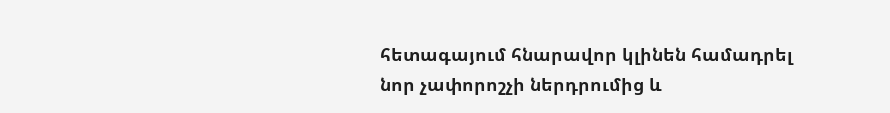հետագայում հնարավոր կլինեն համադրել նոր չափորոշչի ներդրումից և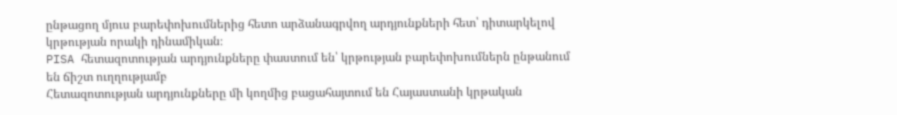ընթացող մյուս բարեփոխումներից հետո արձանագրվող արդյունքների հետ՝ դիտարկելով կրթության որակի դինամիկան։
PISA հետազոտության արդյունքները փաստում են՝ կրթության բարեփոխումներն ընթանում են ճիշտ ուղղությամբ
Հետազոտության արդյունքները մի կողմից բացահայտում են Հայաստանի կրթական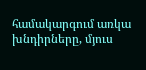համակարգում առկա խնդիրները, մյուս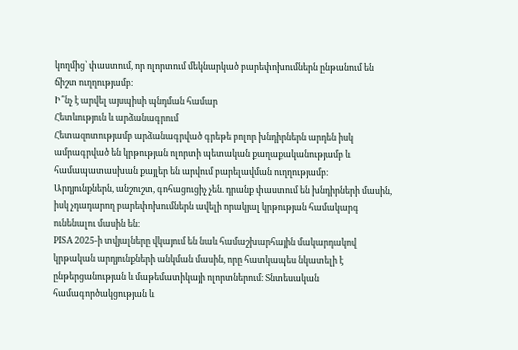կողմից՝ փաստում, որ ոլորտում մեկնարկած բարեփոխումներն ընթանում են ճիշտ ուղղությամբ։
Ի՞նչ է արվել այսպիսի պնդման համար
Հետևություն և արձանագրում
Հետազոտությամբ արձանագրված գրեթե բոլոր խնդիրներն արդեն իսկ ամրագրված են կրթության ոլորտի պետական քաղաքականությամբ և համապատասխան քայլեր են արվում բարելավման ուղղությամբ։
Արդյունքներն, անշուշտ, գոհացուցիչ չեն. դրանք փաստում են խնդիրների մասին, իսկ չդադարող բարեփոխումներն ավելի որակյալ կրթության համակարգ ունենալու մասին են։
PISA 2025-ի տվյալները վկայում են նաև համաշխարհային մակարդակով կրթական արդյունքների անկման մասին, որը հատկապես նկատելի է ընթերցանության և մաթեմատիկայի ոլորտներում։ Տնտեսական համագործակցության և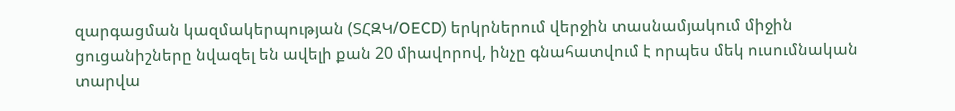զարգացման կազմակերպության (ՏՀԶԿ/OECD) երկրներում վերջին տասնամյակում միջին ցուցանիշները նվազել են ավելի քան 20 միավորով, ինչը գնահատվում է որպես մեկ ուսումնական տարվա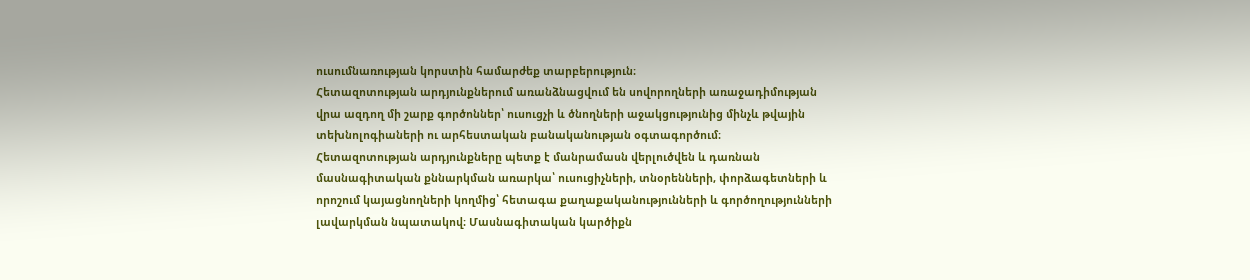ուսումնառության կորստին համարժեք տարբերություն։
Հետազոտության արդյունքներում առանձնացվում են սովորողների առաջադիմության վրա ազդող մի շարք գործոններ՝ ուսուցչի և ծնողների աջակցությունից մինչև թվային տեխնոլոգիաների ու արհեստական բանականության օգտագործում։
Հետազոտության արդյունքները պետք է մանրամասն վերլուծվեն և դառնան մասնագիտական քննարկման առարկա՝ ուսուցիչների, տնօրենների, փորձագետների և որոշում կայացնողների կողմից՝ հետագա քաղաքականությունների և գործողությունների լավարկման նպատակով։ Մասնագիտական կարծիքն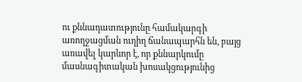ու քննադատությունը համակարգի առողջացման ուղիղ ճանապարհն են, բայց առավել կարևոր է, որ քննարկումը մասնագիտական խոսակցությունից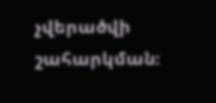չվերածվի շահարկման։